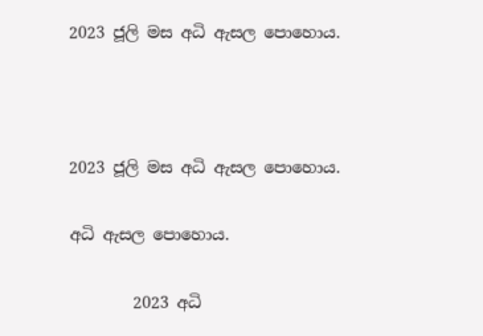2023 ජූලි මස අධි ‌ඇසල පොහොය.



2023 ජූලි මස අධි ‌ඇසල පොහොය.

අධි ‌ඇසල පොහොය.

        2023 අධි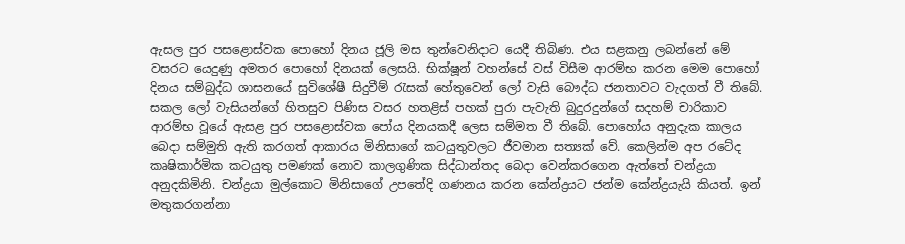ඇසල පුර පසළොස්වක පොහෝ දිනය ජූලි මස තුන්වෙනිදාට යෙදී තිබිණ. එය සළකනු ලබන්නේ මේ වසරට යෙදුණු අමතර පොහෝ දිනයක් ලෙසයි. භික්ෂූන් වහන්සේ වස් විසීම ආරම්භ කරන මෙම පො‍හෝ දිනය සම්බුද්ධ ශාසනයේ සුවිශේෂී සිදුවීම් රැසක් හේතුවෙන් ලෝ වැසි බෞද්ධ ජනතාවට වැදගත් වී තිබේ. සකල ලෝ වැසියන්ගේ හිතසුව පිණිස වසර හතළිස් පහක් පුරා පැවැති බුදුරදුන්ගේ සදහම් චාරිකාව ආරම්භ වූයේ ඇසළ පුර පසළොස්වක පෝය දිනයකදී ලෙස සම්මත වී තිබේ. පොහෝය අනුදැක කාලය බෙදා සම්මුති ඇති කරගත් ආකාරය මිනිසාගේ කටයුතුවලට ජීවමාන සත්‍යක් වේ. කෙලින්ම අප රටේද කෘෂිකාර්මික කටයුතු පමණක් නොව කාලගුණික සිද්ධාන්තද බෙදා වෙන්කරගෙන ඇත්තේ චන්ද්‍රයා අනුදකිමිනි. චන්ද්‍රයා මුල්කොට මිනිසාගේ උපතේදි ගණනය කරන කේන්ද්‍රයට ජන්ම කේන්ද්‍රයැයි කියත්. ඉන් මතුකරගන්නා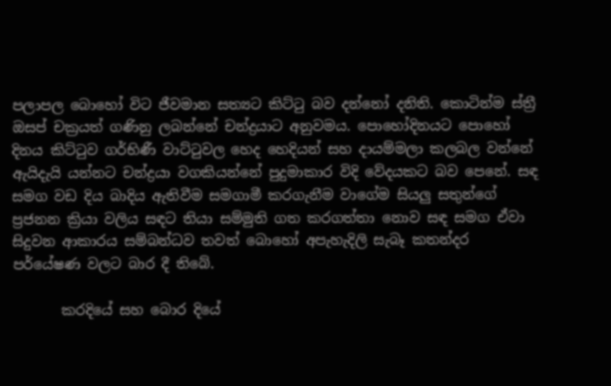පලාපල බොහෝ විට ජීවමාන සත්‍යට කිට්ටු බව දන්නෝ දනිති. කොටින්ම ස්ත්‍රී ඔසප් චක්‍රයත් ගණිනු ලබන්නේ චන්ද්‍රයාට අනුවමය. පොහෝදිනයට පොහෝ දිනය කිට්ටුව ගර්භිණී වාට්ටුවල හෙද හෙදියන් සහ දායම්මලා කලබල වන්නේ ඇයිදැයි යන්නට චන්ද්‍රයා වගකියන්නේ පුදුමාකාර විදි වේදයකට බව පෙනේ. සඳ සමග වඩ දිය බාදිය ඇතිවීම සමගාමී කරගැනීම වාගේම සියලු සතුන්ගේ ප්‍රජනන ක්‍රියා වලිය සඳට තියා සම්මුති ගත කරගත්තා නොව සඳ සමග ඒවා සිදුවන ආකාරය සම්බන්ධව තවත් බොහෝ අපැහැදිලි සැබෑ කතන්දර පර්යේෂණ වලට බාර දී තිබේ.

       කරදියේ සහ බොර දියේ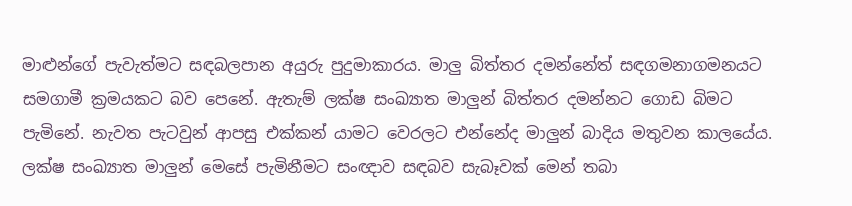මාළුන්ගේ පැවැත්මට සඳබලපාන අයුරු පුදුමාකාරය. මාලු බිත්තර දමන්නේත් සඳගමනාගමනයට සමගාමී ක්‍රමයකට බව පෙනේ. ඇතැම් ලක්ෂ සංඛ්‍යාත මාලුන් බිත්තර දමන්නට ගොඩ බිමට පැමිනේ. නැවත පැටවුන් ආපසු එක්කන් යාමට වෙරලට එන්නේද මාලුන් බාදිය මතුවන කාලයේය. ලක්ෂ සංඛ්‍යාත මාලුන් මෙසේ පැමිනීමට සංඥාව සඳබව සැබෑවක් මෙන් තබා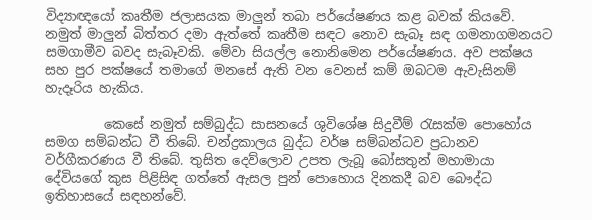විද්‍යාඥයෝ කෘතීම ජලාසයක මාලුන් තබා පර්යේෂණය කළ බවක් කියවේ. නමුත් මාලුන් බිත්තර දමා ඇත්තේ කෘතීම සඳට නොව සැබෑ සඳ ගමනාගමනයට සමගාමීව බවද සැබෑවකි. මේවා සියල්ල නොනිමෙන පර්යේෂණය. අව පක්ෂය සහ පුර පක්ෂයේ තමාගේ මනසේ ඇති වන වෙනස් කම් ඔබටම ඇවැසිනම් හැදෑරිය හැකිය.

         කෙසේ නමුත් සම්බුද්ධ සාසනයේ ශුවිශේෂ සිදුවීම් රැසක්ම පොහෝය සමග සම්බන්ධ වී තිබේ. චන්ද්‍රකාලය බුද්ධ වර්ෂ සම්බන්ධව ප්‍රධානව වර්ගීකරණය වී තිබේ. තුසිත දෙව්ලොව උපත ලැබූ බෝසතුන් මහාමායා දේවියගේ කුස පිළිසිඳ ගත්තේ ඇසල පුන් පොහොය දිනකදී බව බෞද්ධ ඉතිහාසයේ සඳහන්වේ.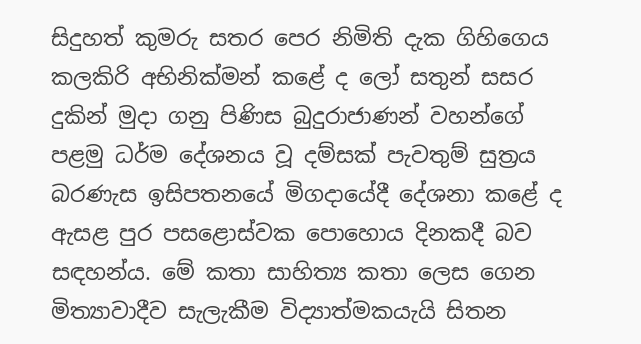සිදුහත් කුමරු සතර පෙර නිමිති දැක ගිහිගෙය කලකිරි අභිනික්මන් කළේ ද ලෝ සතුන් සසර දුකින් මුදා ගනු පිණිස බුදුරාජාණන් වහන්ගේ පළමු ධර්ම දේශනය වූ දම්සක් පැවතුම් සුත්‍රය බරණැස ඉසිපතනයේ මිගදායේදී දේශනා කළේ ද ඇසළ පුර පසළොස්වක පොහොය දිනකදී බව සඳහන්ය. මේ කතා සාහිත්‍ය කතා ලෙස ගෙන මිත්‍යාවාදීව සැලැකීම විද්‍යාත්මකයැයි සිතන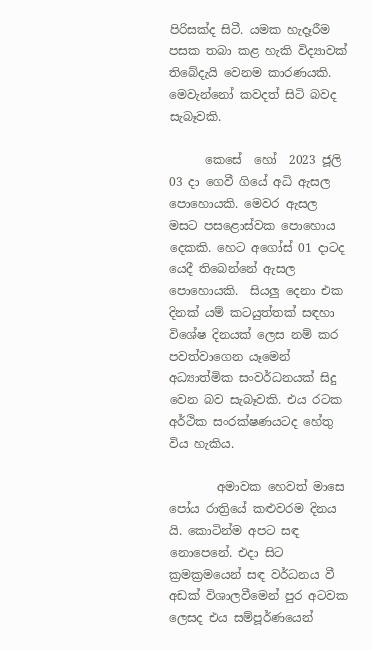පිරිසක්ද සිටී. යමක හැදෑරීම පසක තබා කළ හැකි විද්‍යාවක් තිබේදැයි වෙනම කාරණයකි. මෙවැන්නෝ කවදත් සිටි බවද සැබෑවකි.

      කෙසේ  හෝ  2023 ජූලි 03 දා ගෙවී ගියේ අධි ඇසල පොහොයකි. මෙවර ඇසල මසට පසළොස්වක පොහොය දෙකකි. හෙට අගෝස් 01 දාටද යෙදී තිබෙන්නේ ඇසල පොහොයකි.  සියලු දෙනා එක දිනක් යම් කටයුත්තක් සඳහා විශේෂ දිනයක් ලෙස නම් කර පවත්වාගෙන යෑමෙන් අධ්‍යාත්මික සංවර්ධනයක් සිදු වෙන බව සැබෑවකි. එය රටක අර්ථික සංරක්ෂණයටද හේතු විය හැකිය.

        අමාවක හෙවත් මාසෙ පෝය රාත්‍රියේ කළුවරම දිනය යි. කොටින්ම අපට සඳ නොපෙනේ. එදා සිට ක්‍රමක්‍රමයෙන් සඳ වර්ධනය වී අඩක් විශාලවීමෙන් පුර අටවක ලෙසද එය සම්පූර්ණයෙන්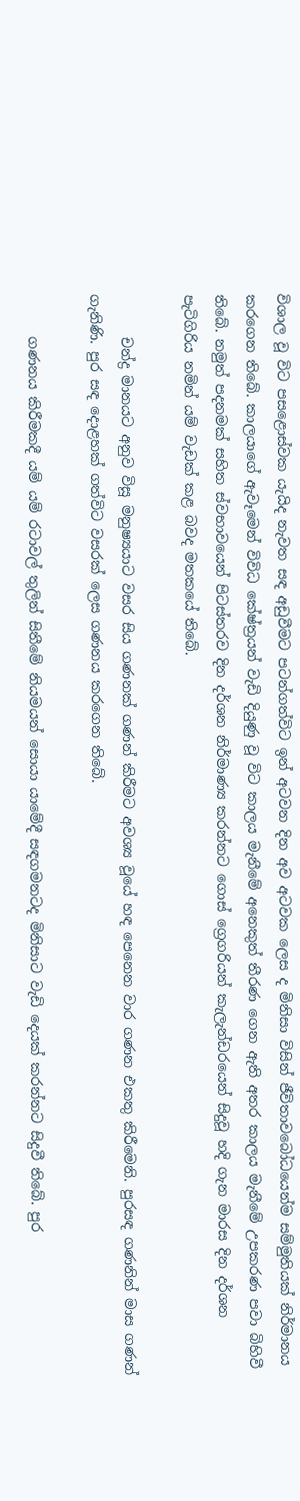විශාල වූ විට පසළොස්වක යැයිද නැවත සඳ අඩුවීමට පටන්ගත්විට ඉන් අටවන දින අව අටවක ලෙස ද මිනිසා විසින් ජීවිතාවබෝධයෙන්ම සම්මුතියක් නිර්මානය කරගෙන තිබේ. කාලයාගේ ඇවෑමෙන් විවිධ කේෂ්ත්‍රයන් වැඩි දියුණු වූ විට කාලය මැනීමේ අනෙකුත් තීරණ ගෙන ඇති අතර කාලය මැනීමේ උපකරණ පවා බිහිවී තිබේ. නමුත් පදනමක් සහිත ස්වභාවයෙන් පිටස්තරව දින දර්ශන නිර්මාණ්‍ය කරන්නට ගොස් ග්‍රෙගරියන් කැලැන්ඩරයෙන් සිදුවූ හදි ගැන මාරස දින දර්ශන පැටිගිරිය නමින් යම් වැඩක් කළ බවද මතකයේ තිබේ.

      චන්ද්‍ර මානයට අනුව විසූ මනුෂ්‍යයාට වසර සිය ගණනක් ගණන් කිරීමට අවශ්‍ය වූයේ හඳ පෙනෙන වාර ගණන එකතු කිරීමෙනි. පුරසඳ ගණනින් මාස ගණන් ගැනිණි. පුර සඳ දොළහක් ගත්විට වසරක් ලෙස ගණනය කරගෙන තිබේ.

      ගණනය කිරීමකදී යම් යම් රටාවල් තුලින් සිතීමේ නියමයන් සොයා යාමේදී සඳගමනටද මිනිසාට වැඩි දෙයක් කරන්නට සිදුවී තිබේ. පුර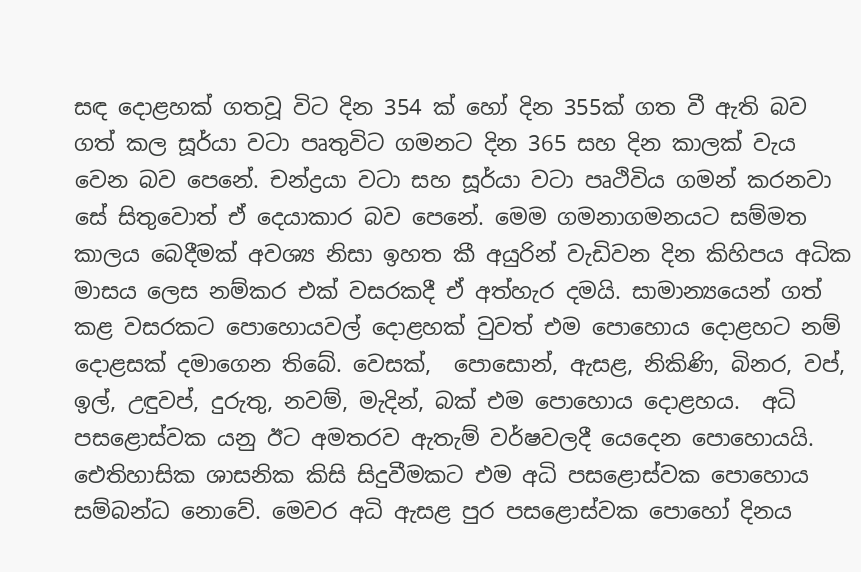සඳ දොළහක් ගතවූ විට දින 354 ක් හෝ දින 355ක් ගත වී ඇති බව ගත් කල සූර්යා වටා පෘතුවිට ගමනට දින 365 සහ දින කාලක් වැය වෙන බව පෙනේ. චන්ද්‍රයා වටා සහ සූර්යා වටා පෘථිවිය ගමන් කරනවා සේ සිතුවොත් ඒ දෙයාකාර බව පෙනේ. මෙම ගමනාගමනයට සම්මත කාලය බෙදීමක් අවශ්‍ය නිසා ඉහත කී අයුරින් වැඩිවන දින කිහිපය අධික මාසය ලෙස නම්කර එක් වසරකදී ඒ අත්හැර දමයි. සාමාන්‍යයෙන් ගත් කළ වසරකට පොහොයවල් දොළහක් වුවත් එම පොහොය දොළහට නම් දොළසක් දමාගෙන තිබේ. වෙසක්,  පොසොන්, ඇසළ, නිකිණි, බිනර, වප්, ඉල්, උඳුවප්, දුරුතු, නවම්, මැදින්, බක් එම පොහොය දොළහය.  අධි පසළොස්වක යනු ඊට අමතරව ඇතැම් වර්ෂවලදී යෙදෙන පොහොයයි. ඓතිහාසික ශාසනික කිසි සිදුවීමකට එම අධි පසළොස්වක පොහොය සම්බන්ධ නොවේ. මෙවර අධි ඇසළ පුර පසළොස්වක පොහෝ දිනය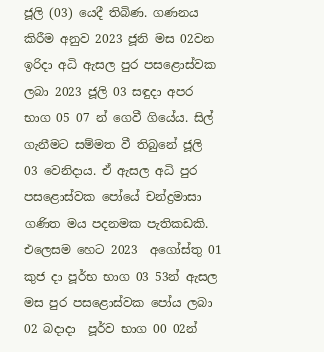ජූලි (03) යෙදී තිබිණ. ගණනය කිරීම අනුව 2023 ජූනි මස 02වන ඉරිදා අධි ඇසල පුර පසළොස්වක ලබා 2023 ජූලි 03 සඳුදා අපර භාග 05 07 න් ගෙවී ගියේය. සිල් ගැනීමට සම්මත වී තිබුනේ ජූලි 03 වෙනිදාය. ඒ ඇසල අධි පුර පසළොස්වක පෝයේ චන්ද්‍රමාසා  ගණිත මය පදනමක පැතිකඩකි. එලෙසම හෙට 2023  අගෝස්තු 01 කුජ දා පූර්භ භාග 03 53න් ඇසල මස පුර පසළොස්වක පෝය ලබා 02 බදාදා  පූර්ව භාග 00 02න්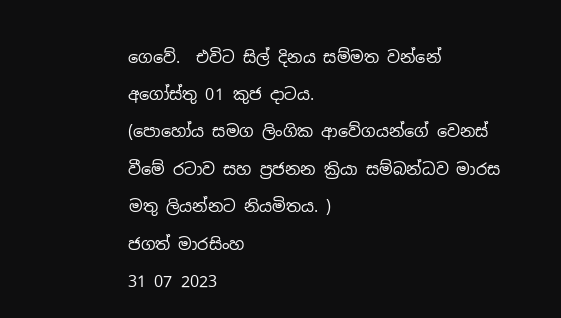ගෙවේ.  එවිට සිල් දිනය සම්මත වන්නේ අගෝස්තු 01 කුජ දාටය.
(පොහෝය සමග ලිංගික ආවේගයන්ගේ වෙනස් වීමේ රටාව සහ ප්‍රජනන ක්‍රියා සම්බන්ධව මාරස මතු ලියන්නට නියමිතය. )
ජගත් මාරසිංහ
31 07 2023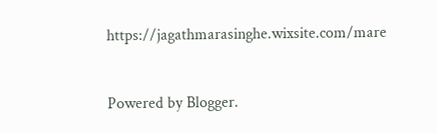https://jagathmarasinghe.wixsite.com/mare


Powered by Blogger.